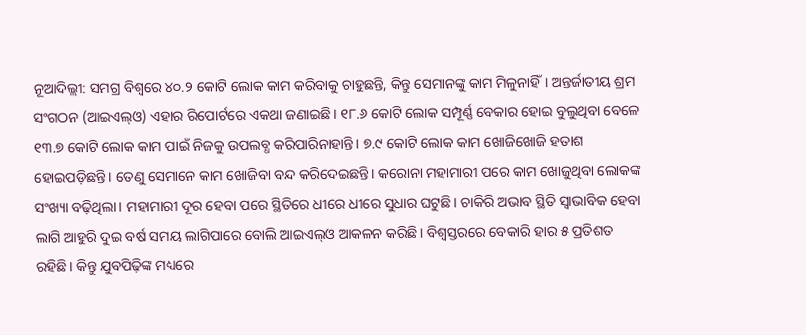ନୂଆଦିଲ୍ଲୀ: ସମଗ୍ର ବିଶ୍ବରେ ୪୦.୨ କୋଟି ଲୋକ କାମ କରିବାକୁ ଚାହୁଛନ୍ତି, କିନ୍ତୁ ସେମାନଙ୍କୁ କାମ ମିଳୁନାହିଁ। ଅନ୍ତର୍ଜାତୀୟ ଶ୍ରମ ସଂଗଠନ (ଆଇଏଲ୍ଓ) ଏହାର ରିପୋର୍ଟରେ ଏକଥା ଜଣାଇଛି। ୧୮.୬ କୋଟି ଲୋକ ସମ୍ପୂର୍ଣ୍ଣ ବେକାର ହୋଇ ବୁଲୁଥିବା ବେଳେ ୧୩.୭ କୋଟି ଲୋକ କାମ ପାଇଁ ନିଜକୁ ଉପଲବ୍ଧ କରିପାରିନାହାନ୍ତି। ୭.୯ କୋଟି ଲୋକ କାମ ଖୋଜିଖୋଜି ହତାଶ ହୋଇପଡ଼ିଛନ୍ତି। ତେଣୁ ସେମାନେ କାମ ଖୋଜିବା ବନ୍ଦ କରିଦେଇଛନ୍ତି। କରୋନା ମହାମାରୀ ପରେ କାମ ଖୋଜୁଥିବା ଲୋକଙ୍କ ସଂଖ୍ୟା ବଢ଼ିଥିଲା। ମହାମାରୀ ଦୂର ହେବା ପରେ ସ୍ଥିତିରେ ଧୀରେ ଧୀରେ ସୁଧାର ଘଟୁଛି। ଚାକିରି ଅଭାବ ସ୍ଥିତି ସ୍ବାଭାବିକ ହେବା ଲାଗି ଆହୁରି ଦୁଇ ବର୍ଷ ସମୟ ଲାଗିପାରେ ବୋଲି ଆଇଏଲ୍ଓ ଆକଳନ କରିଛି। ବିଶ୍ବସ୍ତରରେ ବେକାରି ହାର ୫ ପ୍ରତିଶତ ରହିଛି। କିନ୍ତୁ ଯୁବପିଢ଼ିଙ୍କ ମଧ୍ୟରେ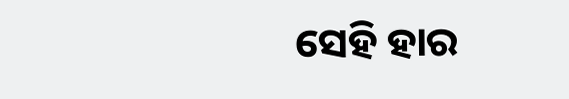ସେହି ହାର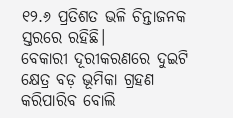୧୨.୬ ପ୍ରତିଶତ ଭଳି ଚିନ୍ତାଜନକ ସ୍ତରରେ ରହିଛି।
ବେକାରୀ ଦୂରୀକରଣରେ ଦୁଇଟି କ୍ଷେତ୍ର ବଡ଼ ଭୂମିକା ଗ୍ରହଣ କରିପାରିବ ବୋଲି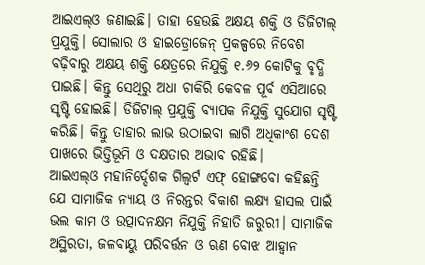ଆଇଏଲ୍ଓ ଜଣାଇଛି। ତାହା ହେଉଛି ଅକ୍ଷୟ ଶକ୍ତି ଓ ଡିଜିଟାଲ୍ ପ୍ରଯୁକ୍ତି। ସୋଲାର ଓ ହାଇଡ୍ରୋଜେନ୍ ପ୍ରକଳ୍ପରେ ନିବେଶ ବଢ଼ିବାରୁ ଅକ୍ଷୟ ଶକ୍ତି କ୍ଷେତ୍ରରେ ନିଯୁକ୍ତି ୧.୬୨ କୋଟିକୁ ବୃଦ୍ଧି ପାଇଛି। କିନ୍ତୁ ସେଥିରୁ ଅଧା ଚାକିରି କେବଳ ପୂର୍ବ ଏସିଆରେ ସୃଷ୍ଟି ହୋଇଛି। ଡିଜିଟାଲ୍ ପ୍ରଯୁକ୍ତି ବ୍ୟାପକ ନିଯୁକ୍ତି ସୁଯୋଗ ସୃଷ୍ଟି କରିଛି। କିନ୍ତୁ ତାହାର ଲାଭ ଉଠାଇବା ଲାଗି ଅଧିକାଂଶ ଦେଶ ପାଖରେ ଭିତ୍ତିଭୂମି ଓ ଦକ୍ଷତାର ଅଭାବ ରହିଛି।
ଆଇଏଲ୍ଓ ମହାନିର୍ଦ୍ଦେଶକ ଗିଲ୍ବର୍ଟ ଏଫ୍ ହୋଙ୍ଗବୋ କହିଛନ୍ତି ଯେ ସାମାଜିକ ନ୍ୟାୟ ଓ ନିରନ୍ତର ବିକାଶ ଲକ୍ଷ୍ୟ ହାସଲ ପାଇଁ ଭଲ କାମ ଓ ଉତ୍ପାଦନକ୍ଷମ ନିଯୁକ୍ତି ନିହାତି ଜରୁରୀ। ସାମାଜିକ ଅସ୍ଥିରତା, ଜଳବାୟୁ ପରିବର୍ତ୍ତନ ଓ ଋଣ ବୋଝ ଆହ୍ବାନ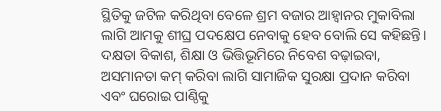ସ୍ଥିତିକୁ ଜଟିଳ କରିଥିବା ବେଳେ ଶ୍ରମ ବଜାର ଆହ୍ବାନର ମୁକାବିଲା ଲାଗି ଆମକୁ ଶୀଘ୍ର ପଦକ୍ଷେପ ନେବାକୁ ହେବ ବୋଲି ସେ କହିଛନ୍ତି। ଦକ୍ଷତା ବିକାଶ, ଶିକ୍ଷା ଓ ଭିତ୍ତିଭୂମିରେ ନିବେଶ ବଢ଼ାଇବା, ଅସମାନତା କମ୍ କରିବା ଲାଗି ସାମାଜିକ ସୁରକ୍ଷା ପ୍ରଦାନ କରିବା ଏବଂ ଘରୋଇ ପାଣ୍ଠିକୁ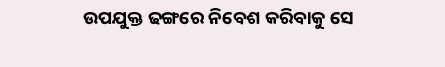ଉପଯୁକ୍ତ ଢଙ୍ଗରେ ନିବେଶ କରିବାକୁ ସେ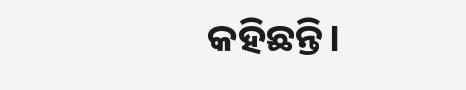କହିଛନ୍ତି।